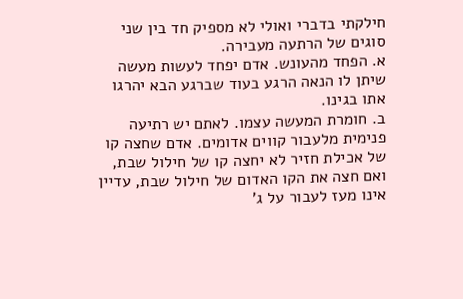חילקתי בדברי ואולי לא מספיק חד בין שני סוגים של הרתעה מעבירה.
א. הפחד מהעונש. אדם יפחד לעשות מעשה שיתן לו הנאה הרגע בעוד שברגע הבא יהרגו אתו בגינו.
ב. חומרת המעשה עצמו. לאתם יש רתיעה פנימית מלעבור קווים אדומים. אדם שחצה קו של אכילת חזיר לא יחצה קו של חילול שבת, ואם חצה את הקו האדום של חילול שבת, עדיין אינו מעז לעבור על ג'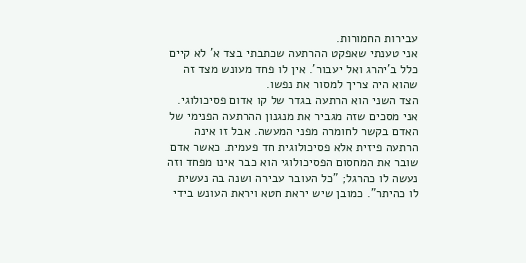עבירות החמורות.
אני טענתי שאפקט ההרתעה שכתבתי בצד א' לא קיים כלל ב'יהרג ואל יעבור'. אין לו פחד מעונש מצד זה שהוא היה צריך למסור את נפשו.
הצד השני הוא הרתעה בגדר של קו אדום פסיכולוגי. אני מסכים שזה מגביר את מנגנון ההרתעה הפנימי של האדם בקשר לחומרה מפני המעשה. אבל זו אינה הרתעה פיזית אלא פסיכולוגית חד פעמית. כאשר אדם שובר את המחסום הפסיכולוגי הוא כבר אינו מפחד וזה נעשה לו כהרגל; "כל העובר עבירה ושנה בה נעשית לו כהיתר". כמובן שיש יראת חטא ויראת העונש בידי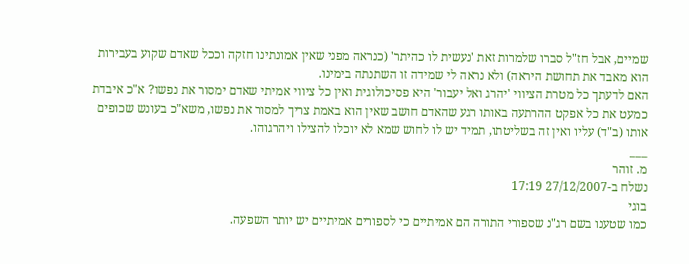שמיים, אבל חז"ל סברו שלמרות זאת 'נעשית לו כהיתר' (כנראה מפני שאין אמונתינו חזקה וככל שאדם שקוע בעבירות הוא מאבד את תחושת היראה) ולא נראה לי שמידה זו השתנתה בימינו.
האם לדעתך כל מטרת הציווי 'יהרג ואל יעבור' היא פסיכולוגית ואין כל ציווי אמיתי שאדם ימסור את נפשו? א"כ איבדת כמעט את כל אפקט ההרתעה באותו רגע שהאדם חושב שאין הוא באמת צריך למסור את נפשו, משא"כ בעונש שכופים אותו (ב"ד) עליו ואין זה בשליטתו, תמיד יש לו לחוש שמא לא יוכלו להצילו ויהרגוהו.
___
מ. זוהר
נשלח ב-27/12/2007 17:19
בוגי
כמו שטענו בשם רג"נ שספורי התורה הם אמיתיים כי לספורים אמיתיים יש יותר השפעה.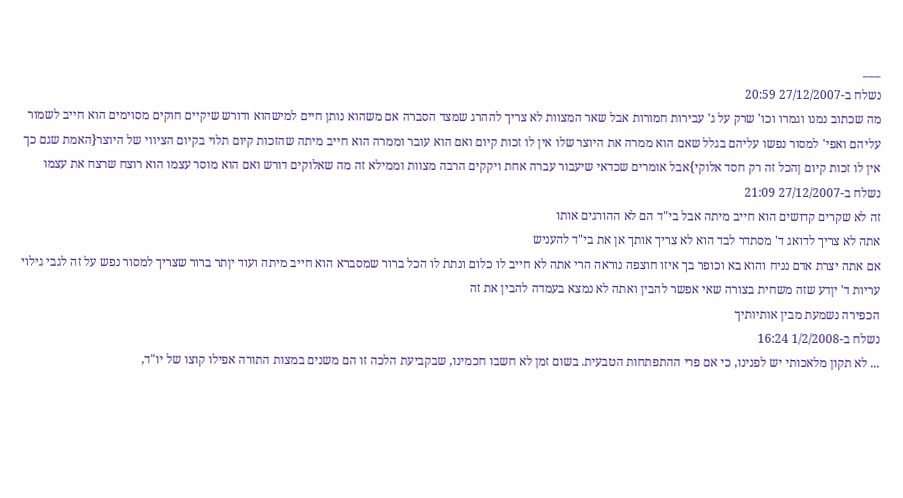___
נשלח ב-27/12/2007 20:59
מה שכתוב נמנו וגמרו וכו' שרק על ג' עבירות חמורות אבל שאר המצוות לא צריך לההרג שמצד הסברה אם משהוא נותן חיים למישהוא ודורש שיקיים חוקים מסוימים הוא חייב לשמור עליהם ואפי' למסור נפשו עליהם בגלל שאם הוא ממרה את היוצר שלו אין לו זכות קיום ואם הוא עובר וממרה הוא חייב מיתה שהזכות קיום תלוי בקיום הציווי של היוצר{האמת שגם כך אין לו זכות קיום ןהכל זה רק חסד אלוקי}אבל אומרים שכדאי שיעבור עברה אחת ויקקים הרבה מצוות וממילא זה מה שאלוקים דורש ואם הוא מוסר עצמו הוא רוצח שרצח את עצמו
נשלח ב-27/12/2007 21:09
זה לא שקרים קדושים הוא חייב מיתה אבל בי"ד הם לא ההורגים אותו
אתה לא צריך לדואג ד' מסתדר לבד הוא לא צריך אותך אן את בי"ד להעניש
אם אתה יצרת אדם נניח והוא בא וכופר בך איזו חוצפה נוראה הרי אתה לא חייב לו כלום ונתת לו הכל ברור שמסברא הוא חייב מיתה ועוד יןתר ברור שצריך למסור נפש על זה לגבי גילוי עריות ד' יןדע שזה משחית בצורה שאי אפשר להבין ואתה לא נמצא בעמדה להבין את זה
הכפירה נשמעת מבין אותיותיך
נשלח ב-1/2/2008 16:24
... לא תקון מלאכותי יש לפנינו, כי אם פרי ההתפתחות הטבעית. בשום זמן לא חשבו חכמינו, שבקביעת הלכה זו הם משנים במצות התורה אפילו קוצו של יו"ד,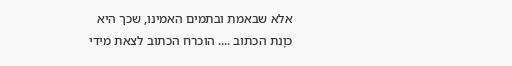אלא שבאמת ובתמים האמינו, שכך היא כוָנת הכתוב .... הוכרח הכתוב לצאת מידי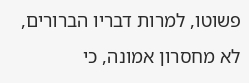פשוטו, למרות דבריו הברורים, לא מחסרון אמונה, כי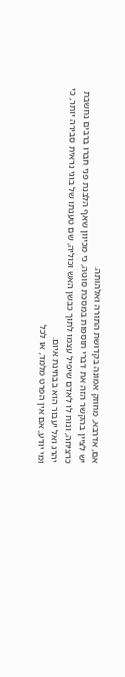אם, אדרבא, מחוזק אמונה בקדושת התורה ואלהותה.
יש לציין בהקשר הזה את דברי תוספות במסכת סוטה, כי מכיוון שאף הלבנת פני חברו ברבים נחשבת כרציחה, ונוח לו לאדם שיפיל עצמו לתוך כבשן האש וכוליה, שם טענתו של בוגי נראית סבירה יותר, כי יהרג ואל יעבור הוא בבחינת איום.
ומי יודע, אם אין הפרט מלמד, או לכל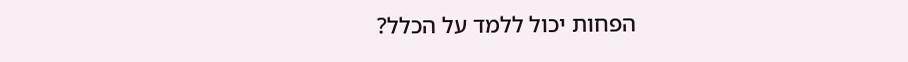הפחות יכול ללמד על הכלל?